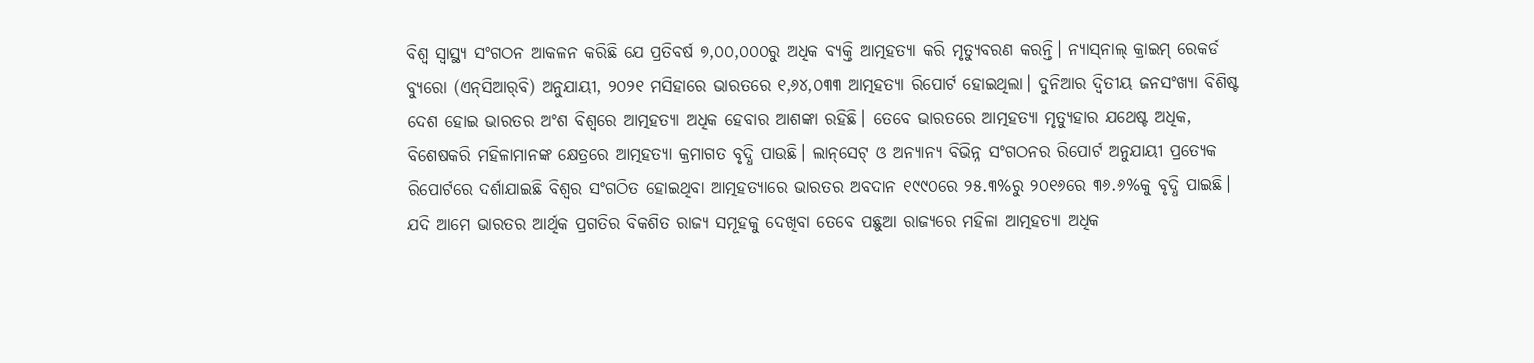ବିଶ୍ୱ ସ୍ୱାସ୍ଥ୍ୟ ସଂଗଠନ ଆକଳନ କରିଛି ଯେ ପ୍ରତିବର୍ଷ ୭,୦୦,୦୦୦ରୁ ଅଧିକ ବ୍ୟକ୍ତି ଆତ୍ମହତ୍ୟା କରି ମୃତ୍ୟୁବରଣ କରନ୍ତି। ନ୍ୟାସ୍‌ନାଲ୍‌ କ୍ରାଇମ୍‌ ରେକର୍ଡ ବ୍ୟୁରୋ (ଏନ୍‌ସିଆର୍‌ବି) ଅନୁଯାୟୀ, ୨୦୨୧ ମସିହାରେ ଭାରତରେ ୧,୬୪,୦୩୩ ଆତ୍ମହତ୍ୟା ରିପୋର୍ଟ ହୋଇଥିଲା। ଦୁନିଆର ଦ୍ୱିତୀୟ ଜନସଂଖ୍ୟା ବିଶିଷ୍ଟ ଦେଶ ହୋଇ ଭାରତର ଅଂଶ ବିଶ୍ୱରେ ଆତ୍ମହତ୍ୟା ଅଧିକ ହେବାର ଆଶଙ୍କା ରହିଛି। ତେବେ ଭାରତରେ ଆତ୍ମହତ୍ୟା ମୃତ୍ୟୁହାର ଯଥେଷ୍ଟ ଅଧିକ, ବିଶେଷକରି ମହିଳାମାନଙ୍କ କ୍ଷେତ୍ରରେ ଆତ୍ମହତ୍ୟା କ୍ରମାଗତ ବୃଦ୍ଧି ପାଉଛି। ଲାନ୍‌ସେଟ୍ ଓ ଅନ୍ୟାନ୍ୟ ବିଭିନ୍ନ ସଂଗଠନର ରିପୋର୍ଟ ଅନୁଯାୟୀ ପ୍ରତ୍ୟେକ ରିପୋର୍ଟରେ ଦର୍ଶାଯାଇଛି ବିଶ୍ୱର ସଂଗଠିତ ହୋଇଥିବା ଆତ୍ମହତ୍ୟାରେ ଭାରତର ଅବଦାନ ୧୯୯୦ରେ ୨୫.୩%ରୁ ୨୦୧୬ରେ ୩୬.୬%କୁ ବୃଦ୍ଧି ପାଇଛି। ଯଦି ଆମେ ଭାରତର ଆର୍ଥିକ ପ୍ରଗତିର ବିକଶିତ ରାଜ୍ୟ ସମୂହକୁ ଦେଖିବା ତେବେ ପଛୁଆ ରାଜ୍ୟରେ ମହିଳା ଆତ୍ମହତ୍ୟା ଅଧିକ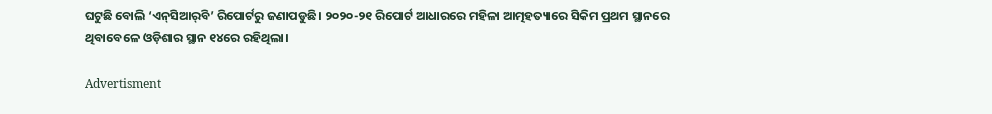ଘଟୁଛି ବୋଲି ‘ଏନ୍‌ସିଆର୍‌ବି’ ରିପୋର୍ଟରୁ ଜଣାପଡୁଛି। ୨୦୨୦-୨୧ ରିପୋର୍ଟ ଆଧାରରେ ମହିଳା ଆତ୍ମହତ୍ୟାରେ ସିକିମ ପ୍ରଥମ ସ୍ଥାନରେ ଥିବାବେଳେ ଓଡ଼ିଶାର ସ୍ଥାନ ୧୪ରେ ରହିଥିଲା।

Advertisment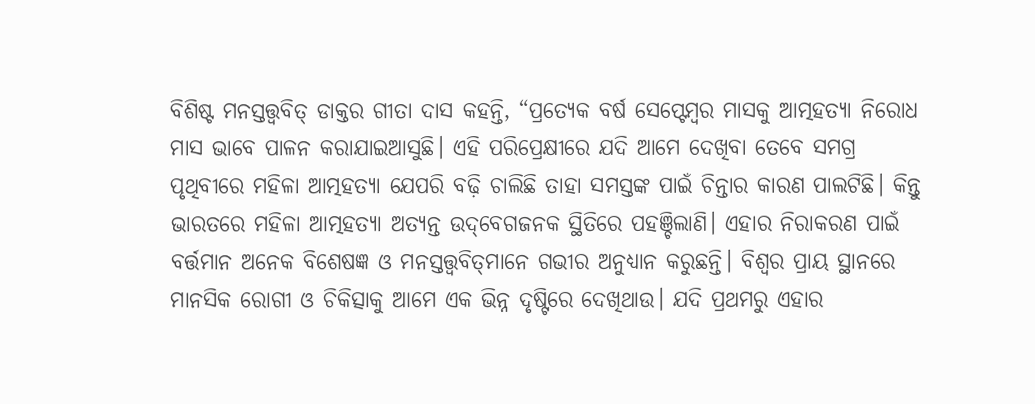ବିଶିଷ୍ଟ ମନସ୍ତତ୍ତ୍ବବିତ୍‌ ଡାକ୍ତର ଗୀତା ଦାସ କହନ୍ତି, “ପ୍ରତ୍ୟେକ ବର୍ଷ ସେପ୍ଟେମ୍ବର ମାସକୁ ଆତ୍ମହତ୍ୟା ନିରୋଧ ମାସ ଭାବେ ପାଳନ କରାଯାଇଆସୁଛି। ଏହି ପରିପ୍ରେକ୍ଷୀରେ ଯଦି ଆମେ ଦେଖିବା ତେବେ ସମଗ୍ର ପୃଥିବୀରେ ମହିଳା ଆତ୍ମହତ୍ୟା ଯେପରି ବଢ଼ି ଚାଲିଛି ତାହା ସମସ୍ତଙ୍କ ପାଇଁ ଚିନ୍ତାର କାରଣ ପାଲଟିଛି। କିନ୍ତୁ ଭାରତରେ ମହିଳା ଆତ୍ମହତ୍ୟା ଅତ୍ୟନ୍ତ ଉଦ୍‌ବେଗଜନକ ସ୍ଥିତିରେ ପହଞ୍ଚିଲାଣି। ଏହାର ନିରାକରଣ ପାଇଁ ବର୍ତ୍ତମାନ ଅନେକ ବିଶେଷଜ୍ଞ ଓ ମନସ୍ତତ୍ତ୍ବବିତ୍‌ମାନେ ଗଭୀର ଅନୁଧ୍ୟାନ କରୁଛନ୍ତି। ବିଶ୍ୱର ପ୍ରାୟ ସ୍ଥାନରେ ମାନସିକ ରୋଗୀ ଓ ଚିକିତ୍ସାକୁ ଆମେ ଏକ ଭିନ୍ନ ଦୃଷ୍ଟିରେ ଦେଖିଥାଉ। ଯଦି ପ୍ରଥମରୁ ଏହାର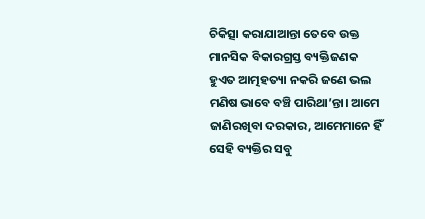ଚିକିତ୍ସା କରାଯାଆନ୍ତା ତେବେ ଉକ୍ତ ମାନସିକ ବିକାରଗ୍ରସ୍ତ ବ୍ୟକ୍ତିଜଣକ ହୁଏତ ଆତ୍ମହତ୍ୟା ନକରି ଜଣେ ଭଲ ମଣିଷ ଭାବେ ବଞ୍ଚି ପାରିଥା’ନ୍ତା। ଆମେ ଜାଣିରଖିବା ଦରକାର, ଆମେମାନେ ହିଁ ସେହି ବ୍ୟକ୍ତିର ସବୁ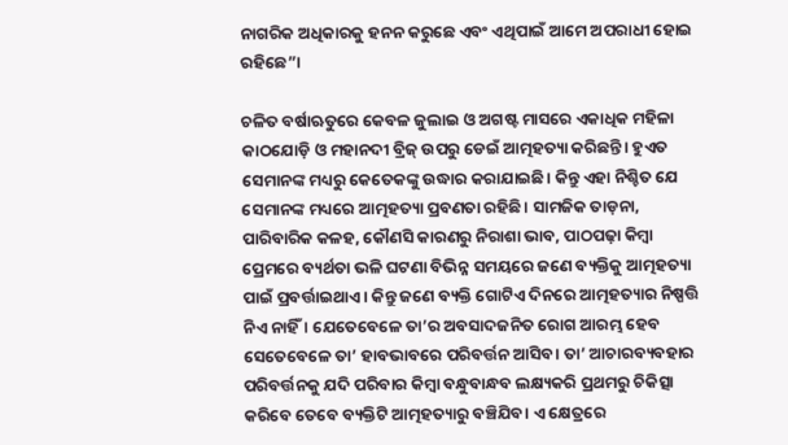ନାଗରିକ ଅଧିକାରକୁ ହନନ କରୁଛେ ଏବଂ ଏଥିପାଇଁ ଆମେ ଅପରାଧୀ ହୋଇ ରହିଛେ”।

ଚଳିତ ବର୍ଷାଋତୁରେ କେବଳ ଜୁଲାଇ ଓ ଅଗଷ୍ଟ ମାସରେ ଏକାଧିକ ମହିଳା କାଠଯୋଡ଼ି ଓ ମହାନଦୀ ବ୍ରିଜ୍‌ ଉପରୁ ଡେଇଁ ଆତ୍ମହତ୍ୟା କରିଛନ୍ତି। ହୁଏତ ସେମାନଙ୍କ ମଧ୍ୟରୁ କେତେକଙ୍କୁ ଉଦ୍ଧାର କରାଯାଇଛି। କିନ୍ତୁ ଏହା ନିଶ୍ଚିତ ଯେ ସେମାନଙ୍କ ମଧ୍ୟରେ ଆତ୍ମହତ୍ୟା ପ୍ରବଣତା ରହିଛି। ସାମଜିକ ତାଡ଼ନା, ପାରିବାରିକ କଳହ, କୌଣସି କାରଣରୁ ନିରାଶା ଭାବ, ପାଠପଢ଼ା କିମ୍ବା ପ୍ରେମରେ ବ୍ୟର୍ଥତା ଭଳି ଘଟଣା ବିଭିନ୍ନ ସମୟରେ ଜଣେ ବ୍ୟକ୍ତିକୁ ଆତ୍ମହତ୍ୟା ପାଇଁ ପ୍ରବର୍ତ୍ତାଇଥାଏ। କିନ୍ତୁ ଜଣେ ବ୍ୟକ୍ତି ଗୋଟିଏ ଦିନରେ ଆତ୍ମହତ୍ୟାର ନିଷ୍ପତ୍ତି ନିଏ ନାହିଁ। ଯେତେବେଳେ ତା’ର ଅବସାଦଜନିତ ରୋଗ ଆରମ୍ଭ ହେବ ସେତେବେଳେ ତା’ ହାବଭାବରେ ପରିବର୍ତ୍ତନ ଆସିବ। ତା’ ଆଚାରବ୍ୟବହାର ପରିବର୍ତ୍ତନକୁ ଯଦି ପରିବାର କିମ୍ବା ବନ୍ଧୁବାନ୍ଧବ ଲକ୍ଷ୍ୟକରି ପ୍ରଥମରୁ ଚିକିତ୍ସା କରିବେ ତେବେ ବ୍ୟକ୍ତିଟି ଆତ୍ମହତ୍ୟାରୁ ବଞ୍ଚିଯିବ। ଏ କ୍ଷେତ୍ରରେ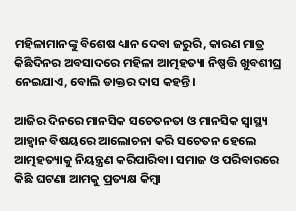ମହିଳାମାନଙ୍କୁ ବିଶେଷ ଧ୍ୟାନ ଦେବା ଜରୁରି, କାରଣ ମାତ୍ର କିଛିଦିନର ଅବସାଦରେ ମହିଳା ଆତ୍ମହତ୍ୟା ନିଷ୍ପତ୍ତି ଖୁବଶୀଘ୍ର ନେଇଯାଏ, ବୋଲି ଡାକ୍ତର ଦାସ କହନ୍ତି।

ଆଜିର ଦିନରେ ମାନସିକ ସଚେତନତା ଓ ମାନସିକ ସ୍ୱାସ୍ଥ୍ୟ ଆହ୍ୱାନ ବିଷୟରେ ଆଲୋଚନା କରି ସଚେତନ ହେଲେ ଆତ୍ମହତ୍ୟାକୁ ନିୟନ୍ତ୍ରଣ କରିପାରିବା। ସମାଜ ଓ ପରିବାରରେ କିଛି ଘଟଣା ଆମକୁ ପ୍ରତ୍ୟକ୍ଷ କିମ୍ବା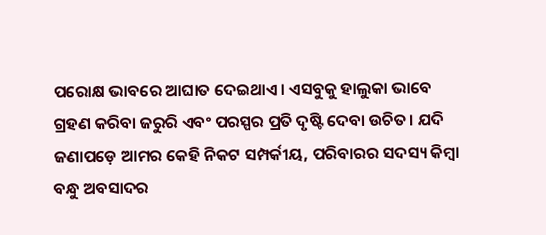ପରୋକ୍ଷ ଭାବରେ ଆଘାତ ଦେଇଥାଏ। ଏସବୁକୁ ହାଲୁକା ଭାବେ ଗ୍ରହଣ କରିବା ଜରୁରି ଏବଂ ପରସ୍ପର ପ୍ରତି ଦୃଷ୍ଟି ଦେବା ଉଚିତ। ଯଦି ଜଣାପଡ଼େ ଆମର କେହି ନିକଟ ସମ୍ପର୍କୀୟ, ପରିବାରର ସଦସ୍ୟ କିମ୍ବା ବନ୍ଧୁ ଅବସାଦର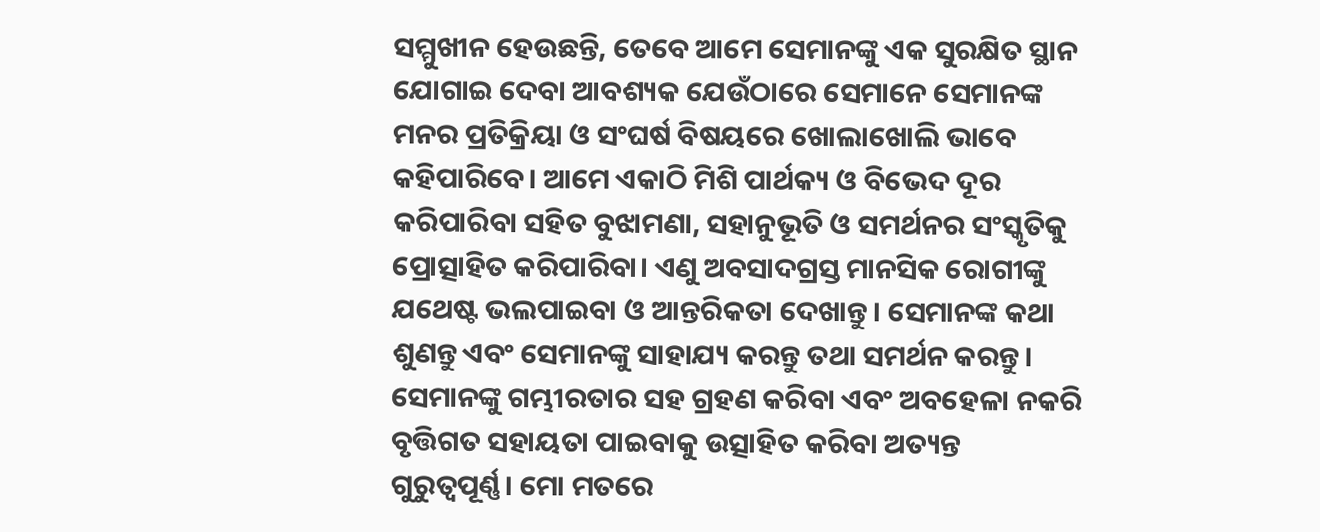ସମ୍ମୁଖୀନ ହେଉଛନ୍ତି, ତେବେ ଆମେ ସେମାନଙ୍କୁ ଏକ ସୁରକ୍ଷିତ ସ୍ଥାନ ଯୋଗାଇ ଦେବା ଆବଶ୍ୟକ ଯେଉଁଠାରେ ସେମାନେ ସେମାନଙ୍କ ମନର ପ୍ରତିକ୍ରିୟା ଓ ସଂଘର୍ଷ ବିଷୟରେ ଖୋଲାଖୋଲି ଭାବେ କହିପାରିବେ। ଆମେ ଏକାଠି ମିଶି ପାର୍ଥକ୍ୟ ଓ ବିଭେଦ ଦୂର କରିପାରିବା ସହିତ ବୁଝାମଣା, ସହାନୁଭୂତି ଓ ସମର୍ଥନର ସଂସ୍କୃତିକୁ ପ୍ରୋତ୍ସାହିତ କରିପାରିବା। ଏଣୁ ଅବସାଦଗ୍ରସ୍ତ ମାନସିକ ରୋଗୀଙ୍କୁ ଯଥେଷ୍ଟ ଭଲପାଇବା ଓ ଆନ୍ତରିକତା ଦେଖାନ୍ତୁ। ସେମାନଙ୍କ କଥା ଶୁଣନ୍ତୁ ଏବଂ ସେମାନଙ୍କୁ ସାହାଯ୍ୟ କରନ୍ତୁ ତଥା ସମର୍ଥନ କରନ୍ତୁ। ସେମାନଙ୍କୁ ଗମ୍ଭୀରତାର ସହ ଗ୍ରହଣ କରିବା ଏବଂ ଅବହେଳା ନକରି ବୃତ୍ତିଗତ ସହାୟତା ପାଇବାକୁ ଉତ୍ସାହିତ କରିବା ଅତ୍ୟନ୍ତ ଗୁରୁତ୍ୱପୂର୍ଣ୍ଣ। ମୋ ମତରେ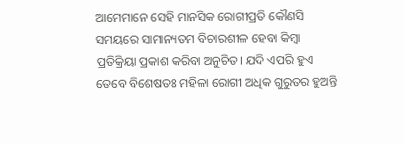ଆମେମାନେ ସେହି ମାନସିକ ରୋଗୀପ୍ରତି କୌଣସି ସମୟରେ ସାମାନ୍ୟତମ ବିଚାରଶୀଳ ହେବା କିମ୍ବା ପ୍ରତିକ୍ରିୟା ପ୍ରକାଶ କରିବା ଅନୁଚିତ। ଯଦି ଏପରି ହୁଏ ତେବେ ବିଶେଷତଃ ମହିଳା ରୋଗୀ ଅଧିକ ଗୁରୁତର ହୁଅନ୍ତି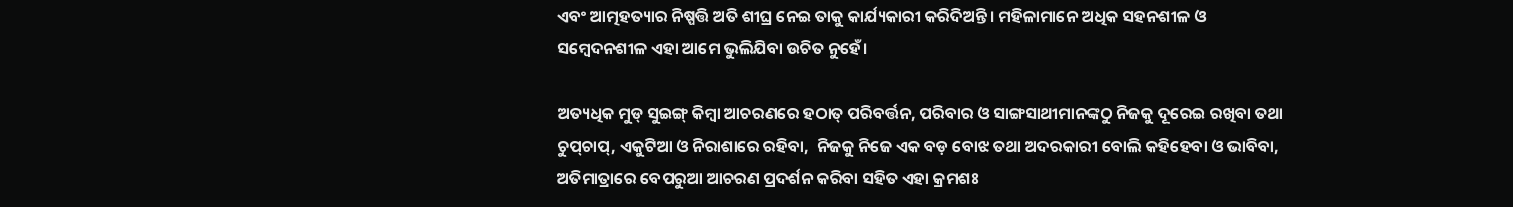ଏବଂ ଆତ୍ମହତ୍ୟାର ନିଷ୍ପତ୍ତି ଅତି ଶୀଘ୍ର ନେଇ ତାକୁ କାର୍ଯ୍ୟକାରୀ କରିଦିଅନ୍ତି। ମହିଳାମାନେ ଅଧିକ ସହନଶୀଳ ଓ ସମ୍ବେଦନଶୀଳ ଏହା ଆମେ ଭୁଲିଯିବା ଉଚିତ ନୁହେଁ।

ଅତ୍ୟଧିକ ମୁଡ୍‌ ସୁଇଙ୍ଗ୍‌ କିମ୍ବା ଆଚରଣରେ ହଠାତ୍‌ ପରିବର୍ତ୍ତନ, ପରିବାର ଓ ସାଙ୍ଗସାଥୀମାନଙ୍କଠୁ ନିଜକୁ ଦୂରେଇ ରଖିବା ତଥା ଚୁପ୍‌ଚାପ୍‌, ଏକୁଟିଆ ଓ ନିରାଶାରେ ରହିବା,  ନିଜକୁ ନିଜେ ଏକ ବଡ଼ ବୋଝ ତଥା ଅଦରକାରୀ ବୋଲି କହିହେବା ଓ ଭାବିବା, ଅତିମାତ୍ରାରେ ବେପରୁଆ ଆଚରଣ ପ୍ରଦର୍ଶନ କରିବା ସହିତ ଏହା କ୍ରମଶଃ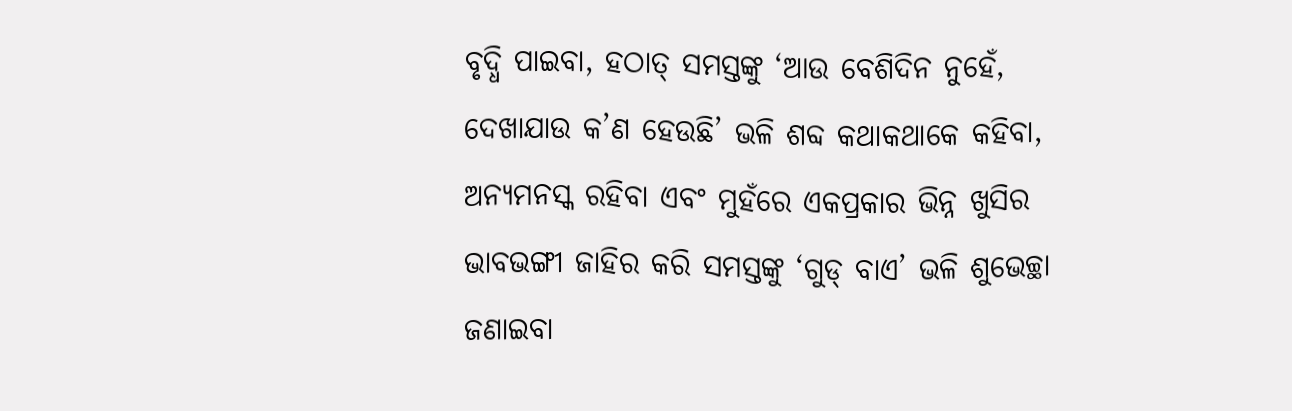ବୃଦ୍ଧି ପାଇବା, ହଠାତ୍‌ ସମସ୍ତଙ୍କୁ ‘ଆଉ ବେଶିଦିନ ନୁହେଁ, ଦେଖାଯାଉ କ’ଣ ହେଉଛି’ ଭଳି ଶବ୍ଦ କଥାକଥାକେ କହିବା, ଅନ୍ୟମନସ୍କ ରହିବା ଏବଂ ମୁହଁରେ ଏକପ୍ରକାର ଭିନ୍ନ ଖୁସିର ଭାବଭଙ୍ଗୀ ଜାହିର କରି ସମସ୍ତଙ୍କୁ ‘ଗୁଡ୍‌ ବାଏ’ ଭଳି ଶୁଭେଚ୍ଛା ଜଣାଇବା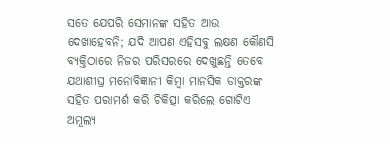ସତେ ଯେପରି ସେମାନଙ୍କ ସହିତ ଆଉ ଦେଖାହେବନି; ଯଦି ଆପଣ ଏହିସବୁ ଲକ୍ଷଣ କୌଣସି ବ୍ୟକ୍ତିଠାରେ ନିଜର ପରିସରରେ ଦେଖୁଛନ୍ତି ତେବେ ଯଥାଶୀଘ୍ର ମନୋବିଜ୍ଞାନୀ କିମ୍ବା ମାନସିକ ଡାକ୍ତରଙ୍କ ସହିତ ପରାମର୍ଶ କରି ଚିକିତ୍ସା କରିଲେ ଗୋଟିଏ ଅମୂଲ୍ୟ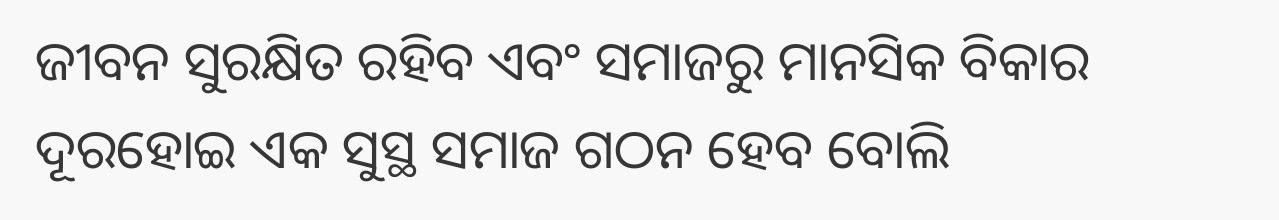ଜୀବନ ସୁରକ୍ଷିତ ରହିବ ଏବଂ ସମାଜରୁ ମାନସିକ ବିକାର ଦୂରହୋଇ ଏକ ସୁସ୍ଥ ସମାଜ ଗଠନ ହେବ ବୋଲି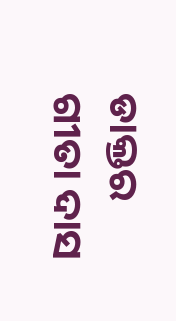ଡାକ୍ତର ଗୀତା ଦାସ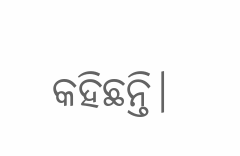କହିଛନ୍ତି।